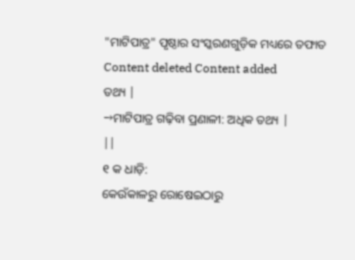"ମାଟିପାତ୍ର" ପୃଷ୍ଠାର ସଂସ୍କରଣଗୁଡ଼ିକ ମଧ୍ୟରେ ତଫାତ
Content deleted Content added
ତଥ୍ୟ |
→ମାଟିପାତ୍ର ଗଢ଼ିବା ପ୍ରଣାଳୀ: ଅଧିକ ତଥ୍ୟ |
||
୧ କ ଧାଡ଼ି:
କେଉଁକାଳରୁ ରୋଷେଇଠାରୁ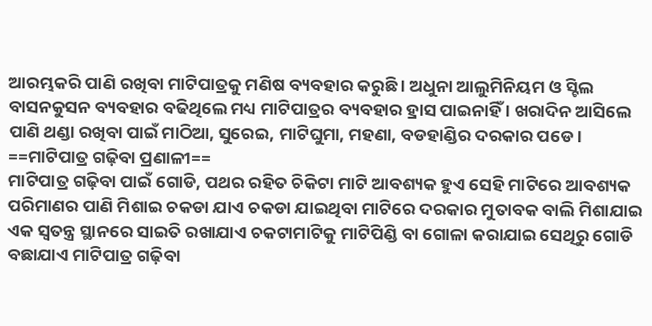ଆରମ୍ଭକରି ପାଣି ରଖିବା ମାଟିପାତ୍ରକୁ ମଣିଷ ବ୍ୟବହାର କରୁଛି । ଅଧୁନା ଆଲୁମିନିୟମ ଓ ସ୍ଟିଲ ବାସନକୁସନ ବ୍ୟବହାର ବଢିଥିଲେ ମଧ୍ୟ ମାଟିପାତ୍ରର ବ୍ୟବହାର ହ୍ରାସ ପାଇନାହିଁ । ଖରାଦିନ ଆସିଲେ ପାଣି ଥଣ୍ଡା ରଖିବା ପାଇଁ ମାଠିଆ, ସୁରେଇ, ମାଟିଘୁମା, ମହଣା, ବଡହାଣ୍ଡିର ଦରକାର ପଡେ ।
==ମାଟିପାତ୍ର ଗଢ଼ିବା ପ୍ରଣାଳୀ==
ମାଟିପାତ୍ର ଗଢ଼ିବା ପାଇଁ ଗୋଡି, ପଥର ରହିତ ଚିକିଟା ମାଟି ଆବଶ୍ୟକ ହୁଏ ସେହି ମାଟିରେ ଆବଶ୍ୟକ ପରିମାଣର ପାଣି ମିଶାଇ ଚକଡା ଯାଏ ଚକଡା ଯାଇଥିବା ମାଟିରେ ଦରକାର ମୁତାବକ ବାଲି ମିଶାଯାଇ ଏକ ସ୍ୱତନ୍ତ୍ର ସ୍ଥାନରେ ସାଇତି ରଖାଯାଏ ଚକଟାମାଟିକୁ ମାଟିପିଣ୍ଡି ବା ଗୋଳା କରାଯାଇ ସେଥିରୁ ଗୋଡି ବଛାଯାଏ ମାଟିପାତ୍ର ଗଢ଼ିବା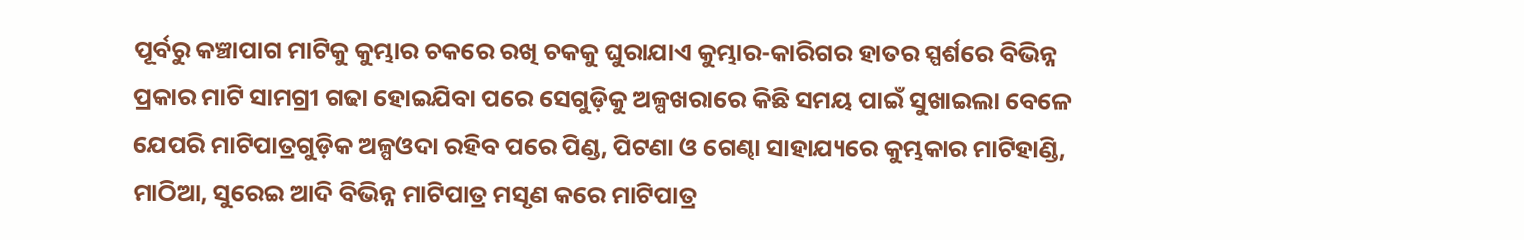ପୂର୍ବରୁ କଞ୍ଚାପାଗ ମାଟିକୁ କୁମ୍ଭାର ଚକରେ ରଖି ଚକକୁ ଘୁରାଯାଏ କୁମ୍ଭାର-କାରିଗର ହାତର ସ୍ପର୍ଶରେ ବିଭିନ୍ନ ପ୍ରକାର ମାଟି ସାମଗ୍ରୀ ଗଢା ହୋଇଯିବା ପରେ ସେଗୁଡ଼ିକୁ ଅଳ୍ପଖରାରେ କିଛି ସମୟ ପାଇଁ ସୁଖାଇଲା ବେଳେ ଯେପରି ମାଟିପାତ୍ରଗୁଡ଼ିକ ଅଳ୍ପଓଦା ରହିବ ପରେ ପିଣ୍ଡ, ପିଟଣା ଓ ଗେଣ୍ଢା ସାହାଯ୍ୟରେ କୁମ୍ଭକାର ମାଟିହାଣ୍ଡି, ମାଠିଆ, ସୁରେଇ ଆଦି ବିଭିନ୍ନ ମାଟିପାତ୍ର ମସୃଣ କରେ ମାଟିପାତ୍ର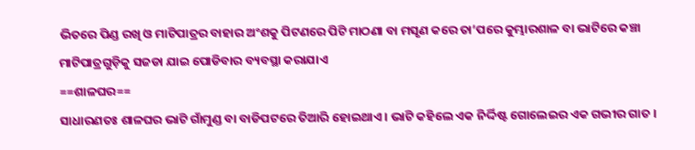ଭିତରେ ପିଣ୍ଡ ରଖି ଓ ମାଟିପାତ୍ରର ବାହାର ଅଂଶକୁ ପିଟଣରେ ପିଟି ମାଠଣା ବା ମସୃଣ କରେ ତା’ପରେ କୁମ୍ଭାରଶାଳ ବା ଭାଟିରେ କଞ୍ଚା ମାଟିପାତ୍ରଗୁଡ଼ିକୁ ସଜଡା ଯାଇ ପୋଡିବାର ବ୍ୟବସ୍ଥା କରାଯାଏ
==ଶାଳଘର==
ସାଧାରଣତଃ ଶାଳଘର ଭାଟି ଗାଁମୁଣ୍ଡ ବା ବାଡିପଟରେ ତିଆରି ହୋଇଥାଏ । ଭାଟି କହିଲେ ଏକ ନିର୍ଦ୍ଦିଷ୍ଟ ଗୋଲେଇର ଏକ ଗଭୀର ଗାତ ।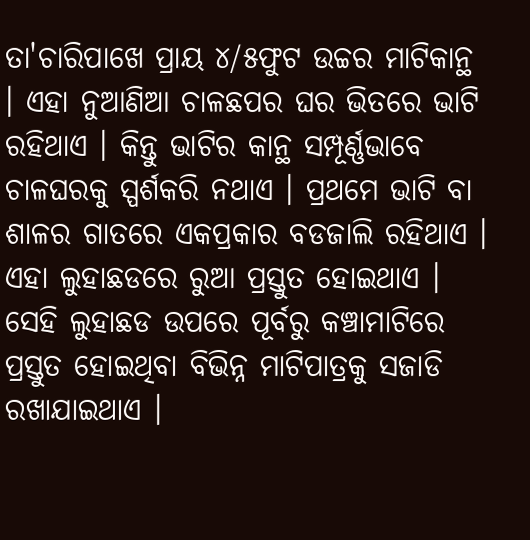ତା'ଚାରିପାଖେ ପ୍ରାୟ ୪/୫ଫୁଟ ଉଚ୍ଚର ମାଟିକାନ୍ଥ । ଏହା ନୁଆଣିଆ ଚାଳଛପର ଘର ଭିତରେ ଭାଟି ରହିଥାଏ । କିନ୍ତୁ ଭାଟିର କାନ୍ଥ ସମ୍ପୂର୍ଣ୍ଣଭାବେ ଚାଳଘରକୁ ସ୍ପର୍ଶକରି ନଥାଏ । ପ୍ରଥମେ ଭାଟି ବା ଶାଳର ଗାତରେ ଏକପ୍ରକାର ବଡଜାଲି ରହିଥାଏ । ଏହା ଲୁହାଛଡରେ ରୁଆ ପ୍ରସ୍ତୁତ ହୋଇଥାଏ । ସେହି ଲୁହାଛଡ ଉପରେ ପୂର୍ବରୁ କଞ୍ଚାମାଟିରେ ପ୍ରସ୍ତୁତ ହୋଇଥିବା ବିଭିନ୍ନ ମାଟିପାତ୍ରକୁ ସଜାଡି ରଖାଯାଇଥାଏ ।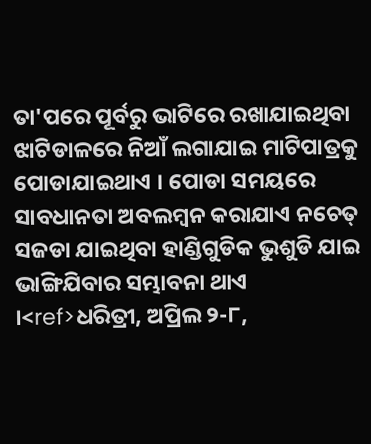ତା'ପରେ ପୂର୍ବରୁ ଭାଟିରେ ରଖାଯାଇଥିବା ଝାଟିଡାଳରେ ନିଆଁ ଲଗାଯାଇ ମାଟିପାତ୍ରକୁ ପୋଡାଯାଇଥାଏ । ପୋଡା ସମୟରେ ସାବଧାନତା ଅବଲମ୍ବନ କରାଯାଏ ନଚେତ୍ ସଜଡା ଯାଇଥିବା ହାଣ୍ଡିଗୁଡିକ ଭୁଶୁଡି ଯାଇ ଭାଙ୍ଗିଯିବାର ସମ୍ଭାବନା ଥାଏ ।<ref>ଧରିତ୍ରୀ, ଅପ୍ରିଲ ୨-୮,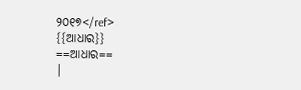୨୦୧୭</ref>
{{ଆଧାର}}
==ଆଧାର==
|